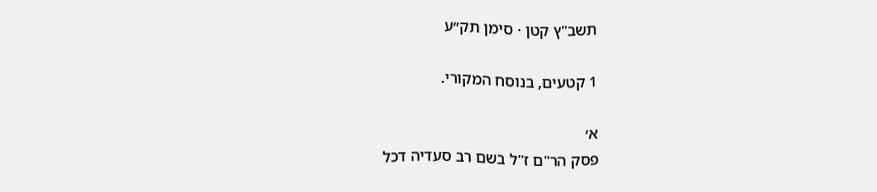תשב"ץ קטן · סימן תק״ע

1 קטעים, בנוסח המקורי.

א׳
פסק הר"ם ז"ל בשם רב סעדיה דכל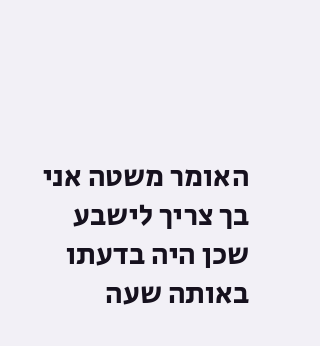האומר משטה אני בך צריך לישבע שכן היה בדעתו באותה שעה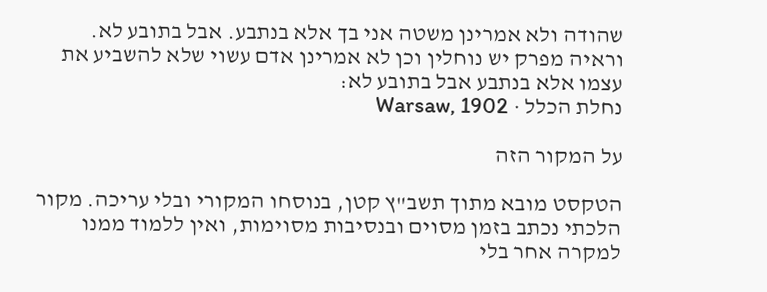שהודה ולא אמרינן משטה אני בך אלא בנתבע. אבל בתובע לא. וראיה מפרק יש נוחלין וכן לא אמרינן אדם עשוי שלא להשביע את עצמו אלא בנתבע אבל בתובע לא:
נחלת הכלל · Warsaw, 1902

על המקור הזה

הטקסט מובא מתוך תשב"ץ קטן, בנוסחו המקורי ובלי עריכה. מקור הלכתי נכתב בזמן מסוים ובנסיבות מסוימות, ואין ללמוד ממנו למקרה אחר בלי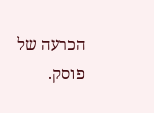הכרעה של פוסק.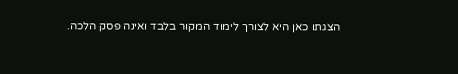הצגתו כאן היא לצורך לימוד המקור בלבד ואינה פסק הלכה.